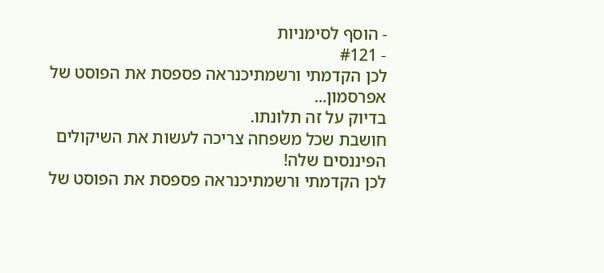- הוסף לסימניות
- #121
לכן הקדמתי ורשמתיכנראה פספסת את הפוסט של אפרסמון...
בדיוק על זה תלונתו.
חושבת שכל משפחה צריכה לעשות את השיקולים הפיננסים שלה!
לכן הקדמתי ורשמתיכנראה פספסת את הפוסט של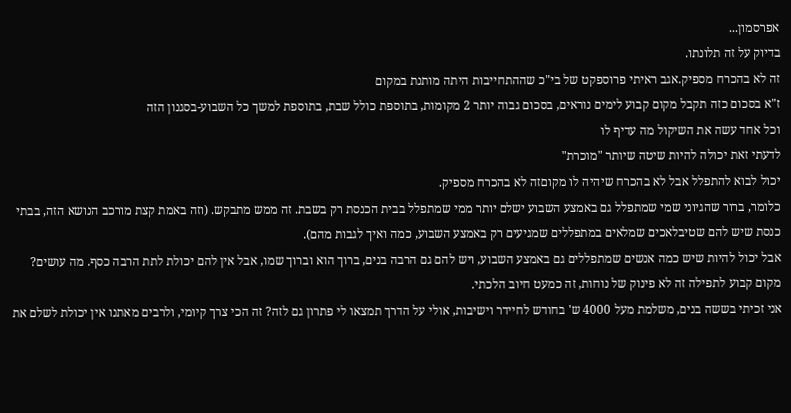אפרסמון...
בדיוק על זה תלונתו.
זה לא בהכרח מספיק.אגב ראיתי פרוספקט של בי"כ שההתחייבות היתה מותנת במקום
ז"א בסכום כזה תקבל מקום קבוע לימים נוראים, בסכום גבוה יותר 2 מקומות, בתוספת כולל שבת, בתוספת למשך כל השבוע-בסגנון הזה
וכל אחד עשה את השיקול מה עדיף לו
לדעתי זאת יכולה להיות שיטה שיותר "מוכרת"
יכול לבוא להתפלל אבל לא בהכרח שיהיה לו מקוםזה לא בהכרח מספיק.
כלומר, ברור שהגיוני שמי שמתפלל גם באמצע השבוע ישלם יותר ממי שמתפלל בבית הכנסת רק בשבת. זה ממש מתבקש. (וזה באמת קצת מורכב הנושא הזה, בבתי כנסת שיש להם שטיבלאכים שמלאים במתפללים שמגיעים רק באמצע השבוע, כמה ואיך לגבות מהם).
אבל יכול להיות שיש כמה אנשים שמתפללים גם באמצע השבוע, ויש להם גם הרבה בנים, ברוך הוא וברוך שמו, אבל אין להם יכולת לתת הרבה כסף. מה עושים?
מקום קבוע לתפילה זה לא פינוק של נוחות, זה כמעט חיוב הלכתי.
אני זכיתי בששה בנים, משלמת מעל 4000 ש' בחודש לחיידר וישיבות, אולי על הדרך תמצאו לי פתרון גם לזה? זה הכי צרך קיומי, ולרבים מאתנו אין יכולת לשלם את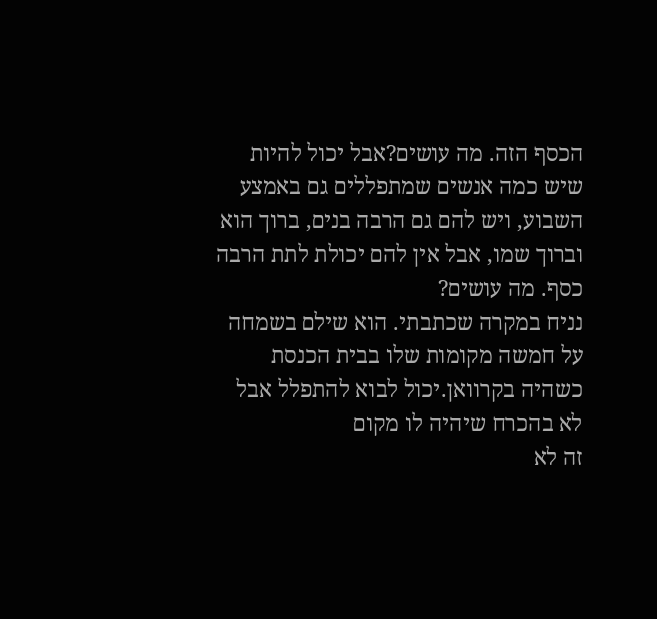הכסף הזה. מה עושים?אבל יכול להיות שיש כמה אנשים שמתפללים גם באמצע השבוע, ויש להם גם הרבה בנים, ברוך הוא וברוך שמו, אבל אין להם יכולת לתת הרבה כסף. מה עושים?
נניח במקרה שכתבתי. הוא שילם בשמחה על חמשה מקומות שלו בבית הכנסת כשהיה בקרוואן.יכול לבוא להתפלל אבל לא בהכרח שיהיה לו מקום
זה לא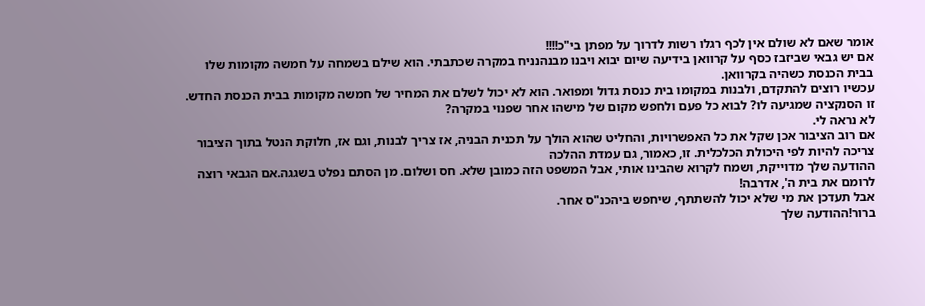אומר שאם לא שולם אין לכף רגלו רשות לדרוך על מפתן בי"כ!!!!
אם יש גבאי שביזבז כסף על קרוואן בידיעה שיום יבוא ויבנו מבנהנניח במקרה שכתבתי. הוא שילם בשמחה על חמשה מקומות שלו בבית הכנסת כשהיה בקרוואן.
עכשיו רוצים להתקדם, ולבנות במקומו בית כנסת גדול ומפואר. הוא לא יכול לשלם את המחיר של חמשה מקומות בבית הכנסת החדש.
זו הסנקציה שמגיעה לו? לבוא כל פעם ולחפש מקום של מישהו אחר שפנוי במקרה?
לא נראה לי.
אם רוב הציבור אכן שקל את כל האפשרויות, והחליט שהוא הולך על תכנית הבניה, אז צריך לבנות, וגם אז, חלוקת הנטל בתוך הציבור צריכה להיות לפי היכולת הכלכלית. זו, כאמור, גם עמדת ההלכה
ההודעה שלך מדוייקת, ושמח לקרוא שהבינו אותי, אבל המשפט הזה כמובן שלא. חס ושלום. מן הסתם נפלט בשגגה.אם הגבאי רוצה לרומם את בית ה', אדרבה!
אבל תעדכן את מי שלא יכול להשתתף, שיחפש ביהכנ"ס אחר.
ברור!ההודעה שלך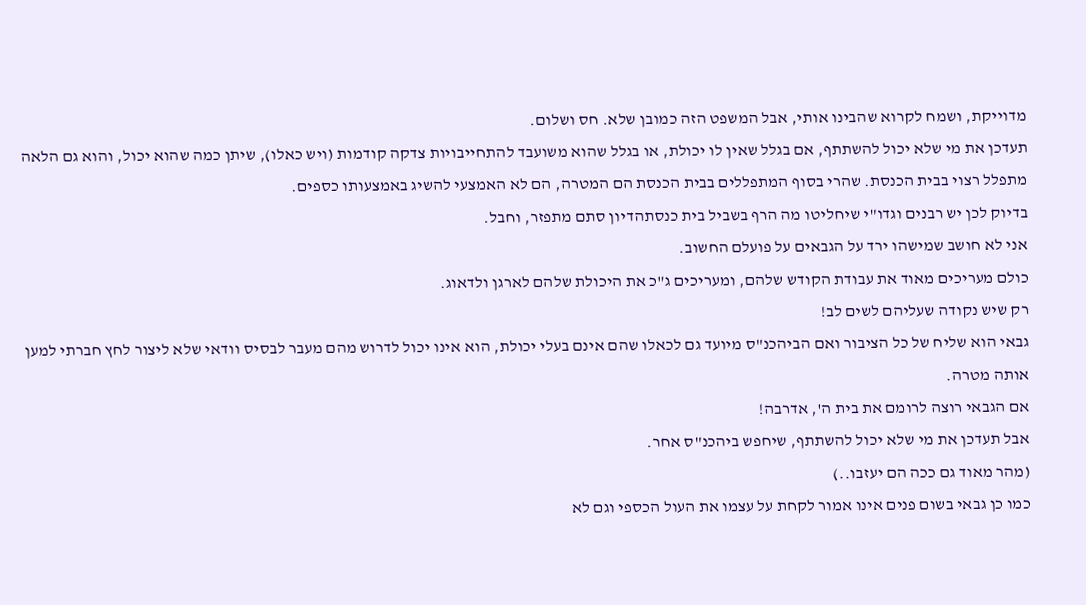מדוייקת, ושמח לקרוא שהבינו אותי, אבל המשפט הזה כמובן שלא. חס ושלום.
תעדכן את מי שלא יכול להשתתף, אם בגלל שאין לו יכולת, או בגלל שהוא משועבד להתחייבויות צדקה קודמות (ויש כאלו), שיתן כמה שהוא יכול, והוא גם הלאה מתפלל רצוי בבית הכנסת. שהרי בסוף המתפללים בבית הכנסת הם המטרה, הם לא האמצעי להשיג באמצעותו כספים.
בדיוק לכן יש רבנים וגדו"י שיחליטו מה הרף בשביל בית כנסתהדיון סתם מתפזר, וחבל.
אני לא חושב שמישהו ירד על הגבאים על פועלם החשוב.
כולם מעריכים מאוד את עבודת הקודש שלהם, ומעריכים ג"כ את היכולת שלהם לארגן ולדאוג.
רק שיש נקודה שעליהם לשים לב!
גבאי הוא שליח של כל הציבור ואם הביהכנ"ס מיועד גם לכאלו שהם אינם בעלי יכולת, הוא אינו יכול לדרוש מהם מעבר לבסיס וודאי שלא ליצור לחץ חברתי למען אותה מטרה.
אם הגבאי רוצה לרומם את בית ה', אדרבה!
אבל תעדכן את מי שלא יכול להשתתף, שיחפש ביהכנ"ס אחר.
(מהר מאוד גם ככה הם יעזבו..)
כמו כן גבאי בשום פנים אינו אמור לקחת על עצמו את העול הכספי וגם לא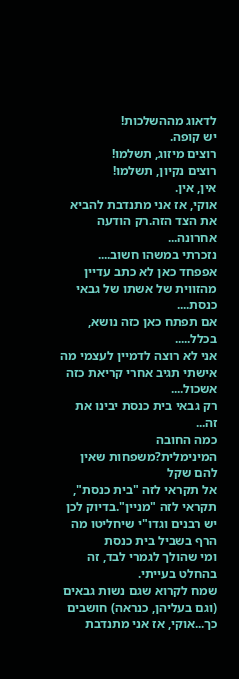לדאוג מההשלכות!
יש קופה.
רוצים מיזוג, תשלמו!
רוצים נקיון, תשלמו!
אין, אין.
אוקי, אז אני מתנדבת להביא את הצד הזה.רק הודעה אחרונה...
נזכרתי במשהו חשוב....
אפפחד כאן לא כתב עדיין מהזווית של אשתו של גבאי כנסת....
אם תפתח כאן כזה נושא, בכלל.....
אני לא רוצה לדמיין לעצמי מה אישתי תגיב אחרי קריאת כזה אשכול....
רק גבאי בית כנסת יבינו את זה...
כמה החובה המינימלית?משפחות שאין להם שקל
אל תקראי לזה "בית כנסת", תקראי לזה "מניין".בדיוק לכן יש רבנים וגדו"י שיחליטו מה הרף בשביל בית כנסת
ומי שהולך לגמרי לבד, זה בהחלט בעייתי.
שמח לקרוא שגם נשות גבאים (וגם בעליהן, כנראה) חושבים כך...אוקי, אז אני מתנדבת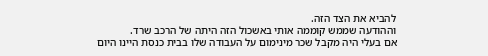להביא את הצד הזה.
וההודעה שממש קוממה אותי באשכול הזה היתה של הרכב שרד.
אם בעלי היה מקבל שכר מינימום על העבודה שלו בבית כנסת היינו היום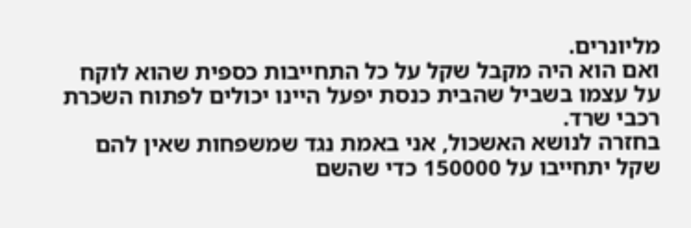מליונרים.
ואם הוא היה מקבל שקל על כל התחייבות כספית שהוא לוקח על עצמו בשביל שהבית כנסת יפעל היינו יכולים לפתוח השכרת רכבי שרד.
בחזרה לנושא האשכול, אני באמת נגד שמשפחות שאין להם שקל יתחייבו על 150000 כדי שהשם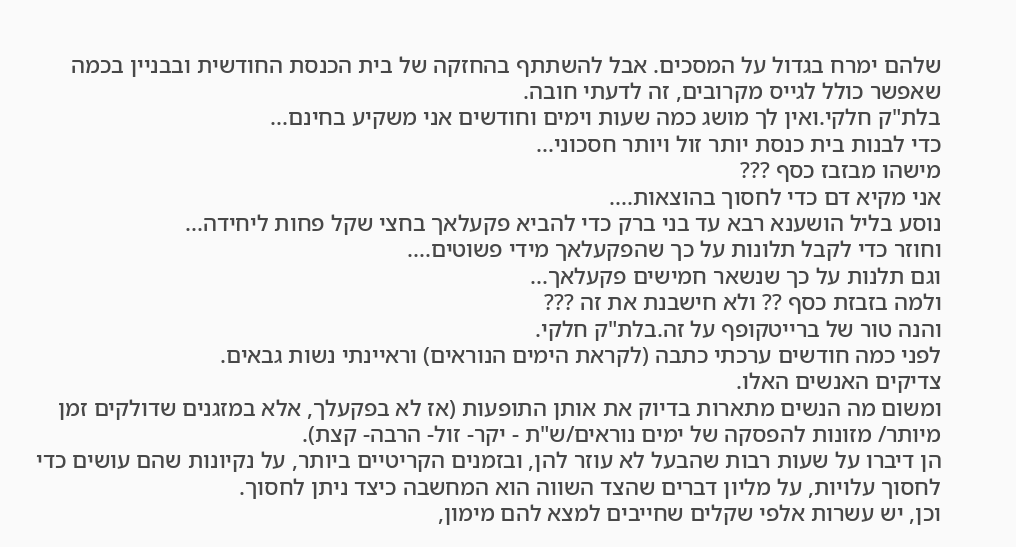שלהם ימרח בגדול על המסכים. אבל להשתתף בהחזקה של בית הכנסת החודשית ובבניין בכמה שאפשר כולל לגייס מקרובים, זה לדעתי חובה.
בלת"ק חלקי.ואין לך מושג כמה שעות וימים וחודשים אני משקיע בחינם...
כדי לבנות בית כנסת יותר זול ויותר חסכוני...
מישהו מבזבז כסף ???
אני מקיא דם כדי לחסוך בהוצאות....
נוסע בליל הושענא רבא עד בני ברק כדי להביא פקעלאך בחצי שקל פחות ליחידה...
וחוזר כדי לקבל תלונות על כך שהפקעלאך מידי פשוטים....
וגם תלנות על כך שנשאר חמישים פקעלאך...
ולמה בזבזת כסף ?? ולא חישבנת את זה ???
והנה טור של ברייטקופף על זה.בלת"ק חלקי.
לפני כמה חודשים ערכתי כתבה (לקראת הימים הנוראים) וראיינתי נשות גבאים.
צדיקים האנשים האלו.
ומשום מה הנשים מתארות בדיוק את אותן התופעות (אז לא בפקעלך, אלא במזגנים שדולקים זמן מיותר/ מזונות להפסקה של ימים נוראים/ש"ת - יקר- זול- הרבה- קצת).
הן דיברו על שעות רבות שהבעל לא עוזר להן, ובזמנים הקריטיים ביותר, על נקיונות שהם עושים כדי לחסוך עלויות, על מליון דברים שהצד השווה הוא המחשבה כיצד ניתן לחסוך.
וכן, יש עשרות אלפי שקלים שחייבים למצא להם מימון,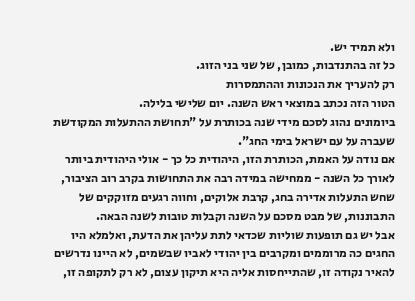ולא תמיד יש.
כל זה בהתנדבות, כמובן, של שני בני הזוג.
רק להעריך את הנכונות וההתמסרות
הטור הזה נכתב במוצאי ראש השנה. יום שלישי בלילה.
ביומונים נהוג לסכם מידי שנה בכותרת על "תחושת ההתעלות המקודשת שעברה על עם ישראל בימי החג".
אם נודה על האמת, הכותרת הזו, היהודית כל כך - אולי היהודית ביותר לאורך כל השנה - ממחישה במידה רבה את התחושות בקרב רוב הציבור, שחש התעלות אדירה בחג, קרבת אלוקים, וחווה רגעים מזוקקים של התבוננות, של מבט מסכם על השנה וקבלות טובות לשנה הבאה.
אבל יש גם תופעות שוליות שכדאי לתת עליהן את הדעת, ואלמלא היו החגים כה מרוממים ומקרבים בין יהודי לאביו שבשמים, לא היינו נדרשים להאיר נקודה זו, שהתייחסות אליה היא תיקון עצום, לא רק לתקופה זו,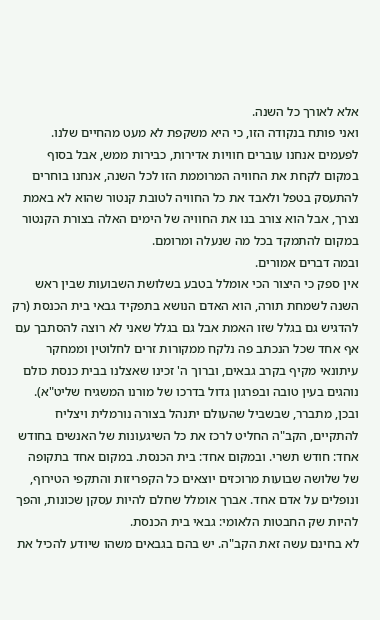אלא לאורך כל השנה.
ואני פותח בנקודה הזו, כי היא משקפת לא מעט מהחיים שלנו.
לפעמים אנחנו עוברים חוויות אדירות, כבירות ממש, אבל בסוף במקום לקחת את החוויה המרוממת הזו לכל השנה, אנחנו בוחרים להתעסק בטפל ולאבד את כל החוויה לטובת קנטור שהוא לא באמת נצרך, אבל הוא צורב בנו את החוויה של הימים האלה בצורת הקנטור במקום להתמקד בכל מה שנעלה ומרומם.
ובמה דברים אמורים.
אין ספק כי היצור הכי אומלל בטבע בשלושת השבועות שבין ראש השנה לשמחת תורה, הוא האדם הנושא בתפקיד גבאי בית הכנסת (רק להדגיש גם בגלל שזו האמת אבל גם בגלל שאני לא רוצה להסתבך עם אף אחד שכל הנכתב פה נלקח ממקורות זרים לחלוטין וממחקר עיתונאי מקיף בקרב גבאים, וברוך ה' זכינו שאצלנו בבית כנסת כולם נוהגים בעין טובה ובפרגון גדול בדרכו של מורנו המשגיח שליט"א).
ובכן, מתברר, שבשביל שהעולם יתנהל בצורה נורמלית ויצליח להתקיים, הקב"ה החליט לרכז את כל השיגעונות של האנשים בחודש אחד: חודש תשרי. ובמקום אחד: בית הכנסת. במקום אחד בתקופה של שלושה שבועות מרוכזים יוצאים כל הקפריזות והתקפי הטירוף, ונופלים על אדם אחד. אברך אומלל שחלם להיות עסקן שכונות, והפך להיות שק החבטות הלאומי: גבאי בית הכנסת.
לא בחינם עשה זאת הקב"ה. יש בהם בגבאים משהו שיודע להכיל את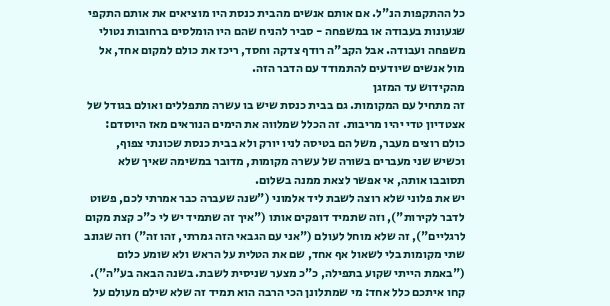כל ההתקפות הנ"ל. אם אותם אנשים מהבית כנסת היו מוציאים את אותם התקפי שגעונות בעבודה או במשפחה - סביר להניח שהם היו הומלסים ברחובות נטולי משפחה ועבודה. אבל הקב"ה רודף צדקה וחסד, ריכז את כולם למקום אחד, אל מול אנשים שיודעים להתמודד עם הדבר הזה.
מהקידוש עד המזגן
זה מתחיל עם המקומות. גם בבית כנסת שיש בו עשרה מתפללים ואולם בגודל של אצטדיון טדי יהיו מריבות. זה הכלל שמלווה את הימים הנוראים מאז היוסדם: כולם רוצים מעבר, משל הם בטיסה לניו יורק ולא בבית כנסת שכונתי צפוף, וכשיש שני מעברים בשורה של עשרה מקומות, מדובר במשימה שאיך שלא תסובבו אותה, אי אפשר לצאת ממנה בשלום.
יש את פלוני שלא רוצה לשבת ליד אלמוני ("שנה שעברה כבר אמרתי לכם, פשוט לדבר לקירות"), וזה שתמיד דופקים אותו ("איך זה שתמיד יש לי כ"כ קצת מקום לרגליים"), זה שלא מוחל לעולם ("אני עם הגבאי הזה גמרתי, זהו זה") וזה שגונב שתי מקומות בלי לשאול אף אחד, שם את הטלית על הראש ולא שומע כלום ("באמת הייתי שקוע בתפילה, כ"כ מצער שניסית לשבת. בשנה הבאה בע"ה").
קחו איתכם כלל אחד: מי שמתלונן הכי הרבה הוא תמיד זה שלא שילם מעולם על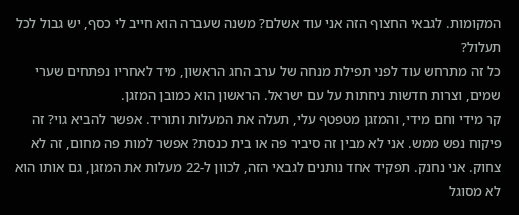המקומות. לגבאי החצוף הזה אני עוד אשלם? משנה שעברה הוא חייב לי כסף, יש גבול לכל תעלול?
כל זה מתרחש עוד לפני תפילת מנחה של ערב החג הראשון, מיד לאחריו נפתחים שערי שמים, וצרות חדשות ניחתות על עם ישראל. הראשון הוא כמובן המזגן.
קר מידי וחם מידי, והמזגן מטפטף עלי, תעלה את המעלות ותוריד. אפשר להביא גוי? זה פיקוח נפש ממש. אני לא מבין זה סיביר פה או בית כנסת? אפשר למות פה מחום, זה לא צחוק. אני נחנק. תפקיד אחד נותנים לגבאי הזה, לכוון ל-22 מעלות את המזגן, גם אותו הוא לא מסוגל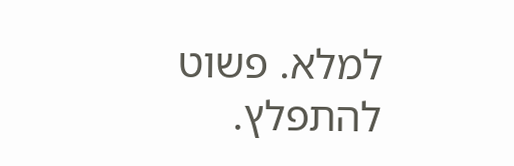למלא. פשוט להתפלץ.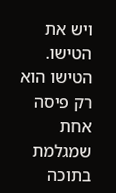ויש את הטישו. הטישו הוא רק פיסה אחת שמגלמת בתוכה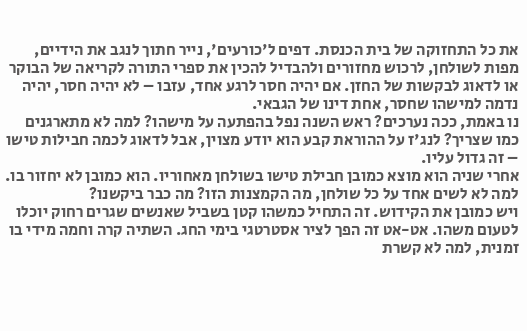את כל התחזוקה של בית הכנסת. דפים ל'כורעים', נייר חתוך לנגב את הידיים, מפות לשולחן, לרכוש מחזורים ולהבדיל להכין את ספרי התורה לקריאה של הבוקר או לדאוג לבקשות של החזן. אם יהיה חסר לרגע אחד, עזבו – לא יהיה חסר, יהיה נדמה למישהו שחסר, אחת דינו של הגבאי.
נו באמת, ככה נערכים? ראש השנה נפל בהפתעה על מישהו? למה לא מתארגנים כמו שצריך? לנג'ז על ההוראת קבע הוא יודע מצוין, אבל לדאוג לכמה חבילות טישו – זה גדול עליו.
אחרי שניה הוא מוצא כמובן חבילת טישו בשולחן מאחוריו. הוא כמובן לא יחזור בו. למה לא לשים אחד על כל שולחן, מה הקמצנות הזו? מה כבר ביקשנו?
ויש כמובן את הקידוש. זה התחיל כמשהו קטן בשביל שאנשים שגרים רחוק יוכלו לטעום משהו. אט-אט זה הפך לציר אסטרטגי בימי החג. השתיה קרה וחמה מידי בו זמנית, למה לא קשרת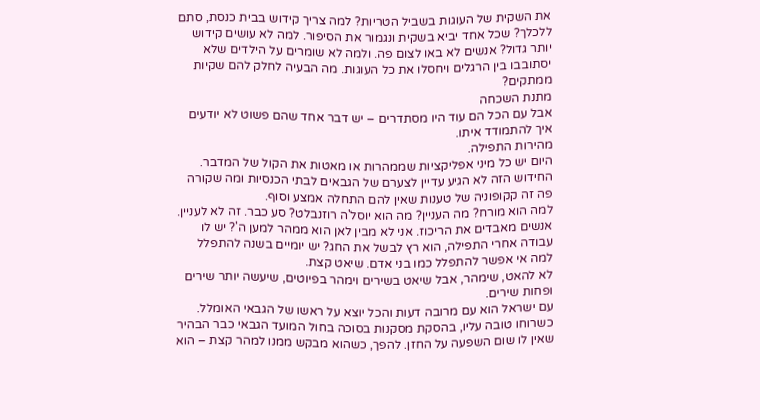את השקית של העוגות בשביל הטריות? למה צריך קידוש בבית כנסת, סתם ללכלך? שכל אחד יביא בשקית ונגמור את הסיפור. למה לא עושים קידוש יותר גדול? אנשים לא באו לצום פה. ולמה לא שומרים על הילדים שלא יסתובבו בין הרגלים ויחסלו את כל העוגות. מה הבעיה לחלק להם שקיות ממתקים?
מתנת השכחה
אבל עם הכל הם עוד היו מסתדרים – יש דבר אחד שהם פשוט לא יודעים איך להתמודד איתו.
מהירות התפילה.
היום יש כל מיני אפליקציות שממהרות או מאטות את הקול של המדבר. החידוש הזה לא הגיע עדיין לצערם של הגבאים לבתי הכנסיות ומה שקורה פה זה קקופוניה של טענות שאין להם התחלה אמצע וסוף.
למה הוא מורח? מה העניין? מה הוא יוסל'ה רוזנבלט? סע כבר. זה לא לעניין. אנשים מאבדים את הריכוז. אני לא מבין לאן הוא ממהר למען ה'? יש לו עבודה אחרי התפילה, הוא רץ לבשל את החג? יש יומיים בשנה להתפלל למה אי אפשר להתפלל כמו בני אדם. שיאט קצת.
לא להאט, שימהר, אבל שיאט בשירים וימהר בפיוטים, שיעשה יותר שירים ופחות שירים.
עם ישראל הוא עם מרובה דעות והכל יוצא על ראשו של הגבאי האומלל.
כשרוחו טובה עליו, בהסקת מסקנות בסוכה בחול המועד הגבאי כבר הבהיר שאין לו שום השפעה על החזן. להפך, כשהוא מבקש ממנו למהר קצת – הוא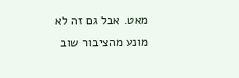מאט. אבל גם זה לא מונע מהציבור שוב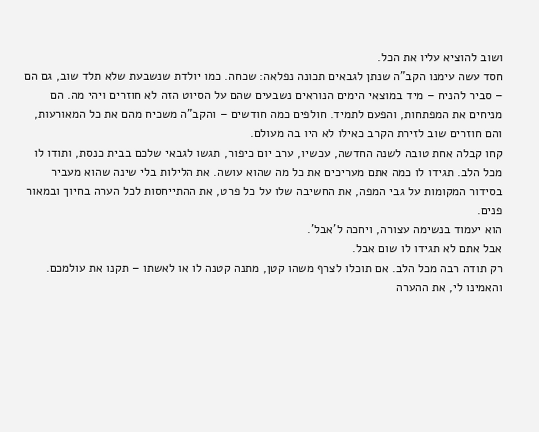ושוב להוציא עליו את הכל.
חסד עשה עימנו הקב"ה שנתן לגבאים תכונה נפלאה: שכחה. כמו יולדת שנשבעת שלא תלד שוב, גם הם – סביר להניח – מיד במוצאי הימים הנוראים נשבעים שהם על הסיוט הזה לא חוזרים ויהי מה. הם מניחים את המפתחות, והפעם לתמיד. חולפים כמה חודשים – והקב"ה משכיח מהם את כל המאורעות, והם חוזרים שוב לזירת הקרב כאילו לא היו בה מעולם.
קחו קבלה אחת טובה לשנה החדשה, עכשיו, ערב יום כיפור, תגשו לגבאי שלכם בבית כנסת, ותודו לו מכל הלב. תגידו לו כמה אתם מעריכים את כל מה שהוא עושה. את הלילות בלי שינה שהוא מעביר בסידור המקומות על גבי המפה, את החשיבה שלו על כל פרט, את ההתייחסות לכל הערה בחיוך ובמאור פנים.
הוא יעמוד בנשימה עצורה, ויחכה ל'אבל'.
אבל אתם לא תגידו לו שום אבל.
רק תודה רבה מכל הלב. אם תוכלו לצרף משהו קטן, מתנה קטנה לו או לאשתו – תקנו את עולמכם.
והאמינו לי, את ההערה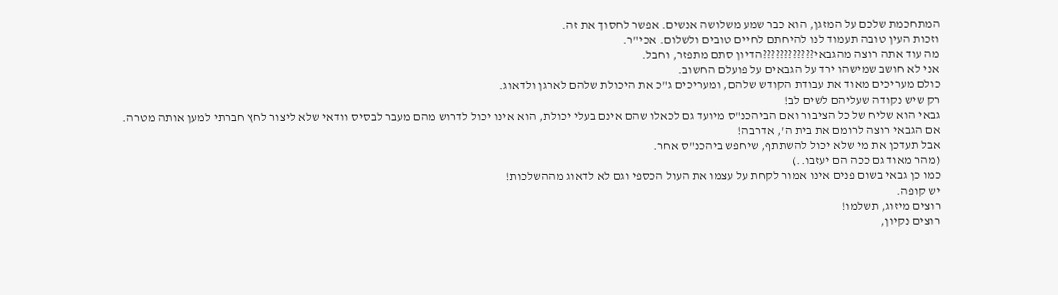המתחכמת שלכם על המזגן, הוא כבר שמע משלושה אנשים. אפשר לחסוך את זה.
וזכות העין טובה תעמוד לנו להיחתם לחיים טובים ולשלום. אכי"ר.
מה עוד אתה רוצה מהגבאי????????????הדיון סתם מתפזר, וחבל.
אני לא חושב שמישהו ירד על הגבאים על פועלם החשוב.
כולם מעריכים מאוד את עבודת הקודש שלהם, ומעריכים ג"כ את היכולת שלהם לארגן ולדאוג.
רק שיש נקודה שעליהם לשים לב!
גבאי הוא שליח של כל הציבור ואם הביהכנ"ס מיועד גם לכאלו שהם אינם בעלי יכולת, הוא אינו יכול לדרוש מהם מעבר לבסיס וודאי שלא ליצור לחץ חברתי למען אותה מטרה.
אם הגבאי רוצה לרומם את בית ה', אדרבה!
אבל תעדכן את מי שלא יכול להשתתף, שיחפש ביהכנ"ס אחר.
(מהר מאוד גם ככה הם יעזבו..)
כמו כן גבאי בשום פנים אינו אמור לקחת על עצמו את העול הכספי וגם לא לדאוג מההשלכות!
יש קופה.
רוצים מיזוג, תשלמו!
רוצים נקיון,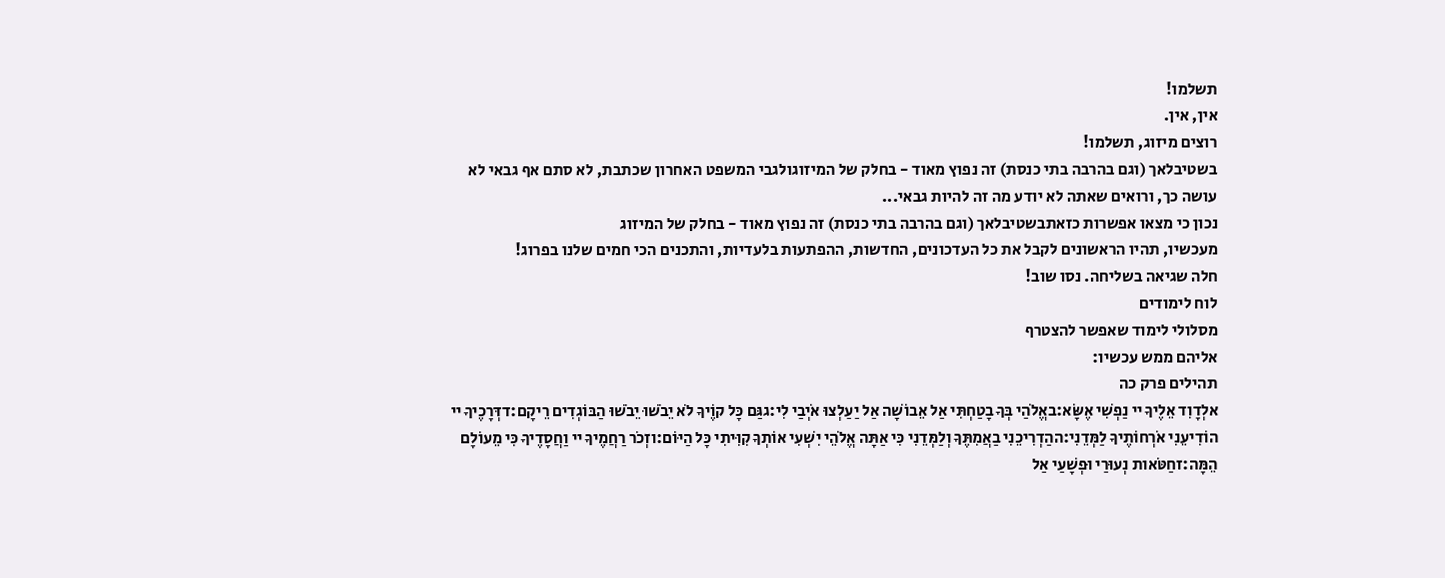תשלמו!
אין, אין.
רוצים מיזוג, תשלמו!
בשטיבלאך (וגם בהרבה בתי כנסת) זה נפוץ מאוד - בחלק של המיזוגולגבי המשפט האחרון שכתבת, לא סתם אף גבאי לא עושה כך, ורואים שאתה לא יודע מה זה להיות גבאי...
נכון כי מצאו אפשרות כזאתבשטיבלאך (וגם בהרבה בתי כנסת) זה נפוץ מאוד - בחלק של המיזוג
מעכשיו, תהיו הראשונים לקבל את כל העדכונים, החדשות, ההפתעות בלעדיות, והתכנים הכי חמים שלנו בפרוג!
חלה שגיאה בשליחה. נסו שוב!
לוח לימודים
מסלולי לימוד שאפשר להצטרף
אליהם ממש עכשיו:
תהילים פרק כה
אלְדָוִד אֵלֶיךָ יי נַפְשִׁי אֶשָּׂא:באֱלֹהַי בְּךָ בָטַחְתִּי אַל אֵבוֹשָׁה אַל יַעַלְצוּ אֹיְבַי לִי:גגַּם כָּל קוֶֹיךָ לֹא יֵבֹשׁוּ יֵבֹשׁוּ הַבּוֹגְדִים רֵיקָם:דדְּרָכֶיךָ יי הוֹדִיעֵנִי אֹרְחוֹתֶיךָ לַמְּדֵנִי:ההַדְרִיכֵנִי בַאֲמִתֶּךָ וְלַמְּדֵנִי כִּי אַתָּה אֱלֹהֵי יִשְׁעִי אוֹתְךָ קִוִּיתִי כָּל הַיּוֹם:וזְכֹר רַחֲמֶיךָ יי וַחֲסָדֶיךָ כִּי מֵעוֹלָם הֵמָּה:זחַטֹּאות נְעוּרַי וּפְשָׁעַי אַל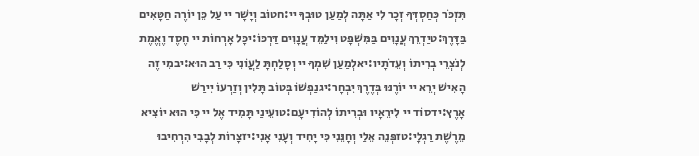תִּזְכֹּר כְּחַסְדְּךָ זְכָר לִי אַתָּה לְמַעַן טוּבְךָ יי:חטוֹב וְיָשָׁר יי עַל כֵּן יוֹרֶה חַטָּאִים בַּדָּרֶךְ:טיַדְרֵךְ עֲנָוִים בַּמִּשְׁפָּט וִילַמֵּד עֲנָוִים דַּרְכּוֹ:יכָּל אָרְחוֹת יי חֶסֶד וֶאֱמֶת לְנֹצְרֵי בְרִיתוֹ וְעֵדֹתָיו:יאלְמַעַן שִׁמְךָ יי וְסָלַחְתָּ לַעֲוֹנִי כִּי רַב הוּא:יבמִי זֶה הָאִישׁ יְרֵא יי יוֹרֶנּוּ בְּדֶרֶךְ יִבְחָר:יגנַפְשׁוֹ בְּטוֹב תָּלִין וְזַרְעוֹ יִירַשׁ אָרֶץ:ידסוֹד יי לִירֵאָיו וּבְרִיתוֹ לְהוֹדִיעָם:טועֵינַי תָּמִיד אֶל יי כִּי הוּא יוֹצִיא מֵרֶשֶׁת רַגְלָי:טזפְּנֵה אֵלַי וְחָנֵּנִי כִּי יָחִיד וְעָנִי אָנִי:יזצָרוֹת לְבָבִי הִרְחִיבוּ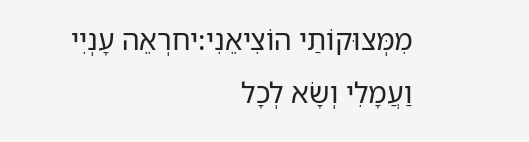מִמְּצוּקוֹתַי הוֹצִיאֵנִי:יחרְאֵה עָנְיִי וַעֲמָלִי וְשָׂא לְכָל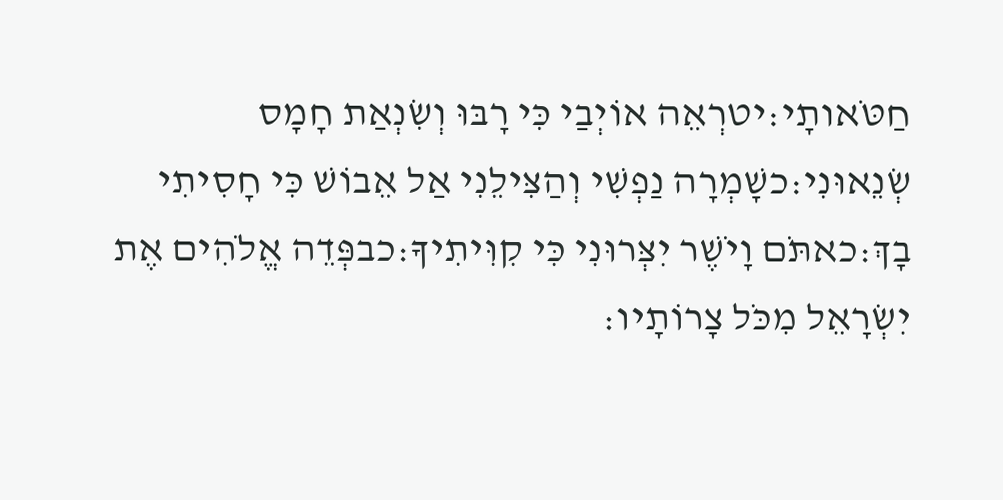חַטֹּאותָי:יטרְאֵה אוֹיְבַי כִּי רָבּוּ וְשִׂנְאַת חָמָס שְׂנֵאוּנִי:כשָׁמְרָה נַפְשִׁי וְהַצִּילֵנִי אַל אֵבוֹשׁ כִּי חָסִיתִי בָךְ:כאתֹּם וָיֹשֶׁר יִצְּרוּנִי כִּי קִוִּיתִיךָ:כבפְּדֵה אֱלֹהִים אֶת יִשְׂרָאֵל מִכֹּל צָרוֹתָיו: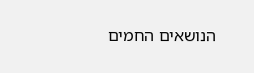הנושאים החמים